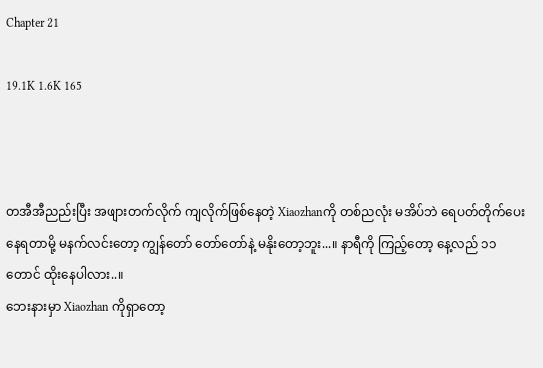Chapter 21

19.1K 1.6K 165



တအီအီညည်းပြီး အဖျားတက်လိုက် ကျလိုက်ဖြစ်နေတဲ့ Xiaozhanကို တစ်ညလုံး မအိပ်ဘဲ ရေပတ်တိုက်ပေးနေရတာမို့ မနက်လင်းတော့ ကျွန်တော် တော်တော်နဲ့ မနိုးတော့ဘူး...။ နာရီကို ကြည့်တော့ နေ့လည် ၁၁ တောင် ထိုးနေပါလား..။
ဘေးနားမှာ Xiaozhan ကိုရှာတော့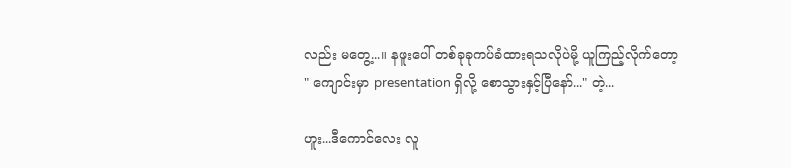လည်း မတွေ့...။ နဖူးပေါ် တစ်ခုခုကပ်ခံထားရသလိုပဲမို့ ယူကြည့်လိုက်တော့
" ကျောင်းမှာ presentation ရှိလို့ စောသွားနှင့်ပြီနော်..." တဲ့...

ဟူး...ဒီကောင်လေး လူ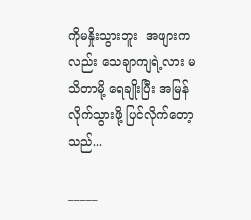ကိုမနှိုးသွားဘူး  အဖျားကလည်း သေချာကျရဲ့လား မသိတာမို့ ရေချိုးပြီး အမြန်လိုက်သွားဖို့ ပြင်လိုက်တော့သည်...

_____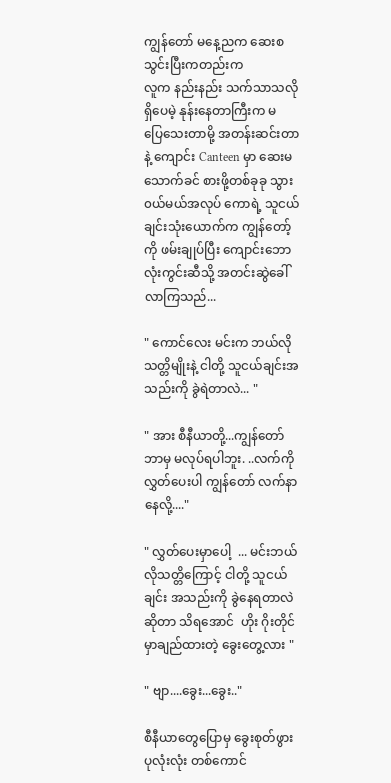ကျွန်တော် မနေ့ညက ဆေးစသွင်းပြီးကတည်းက
လူက နည်းနည်း သက်သာသလိုရှိပေမဲ့ နုန်းနေတာကြီးက မပြေ‌သေးတာမို့ အတန်းဆင်းတာနဲ့ ကျောင်း Canteen မှာ ဆေးမသောက်ခင် စားဖို့တစ်ခုခု သွား၀ယ်မယ်အလုပ် ကောရဲ့ သူငယ်ချင်းသုံးယောက်က ကျွန်တော့်ကို ဖမ်းချုပ်ပြီး ကျောင်းဘောလုံးကွင်းဆီသို့ အတင်းဆွဲခေါ်လာကြသည်...

" ကောင်လေး မင်းက ဘယ်လိုသတ္တိမျိုးနဲ့ ငါတို့ သူငယ်ချင်းအသည်းကို ခွဲရဲတာလဲ... "

" အား စီနီယာတို့...ကျွန်တော် ဘာမှ မလုပ်ရပါဘူး. ..လက်ကို လွှတ်ပေးပါ ကျွန်တော် လက်နာနေလို့...."

" လွှတ်ပေးမှာပေါ့  ... မင်းဘယ်လိုသတ္တိကြောင့် ငါတို့ သူငယ်ချင်း အသည်းကို ခွဲနေရတာလဲဆိုတာ သိရအောင်  ဟိုး ဂိုးတိုင်မှာချည်ထားတဲ့ ခွေးတွေ့လား "

" ဗျာ....ခွေး...ခွေး.."

စီနီယာတွေပြောမှ ခွေးစုတ်ဖွား ပုလုံးလုံး တစ်ကောင်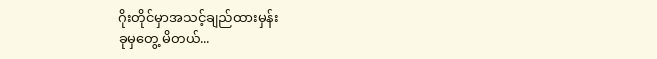ဂိုးတိုင်မှာအသင့်ချည်ထားမှန်း
ခုမှတွေ့ မိတယ်...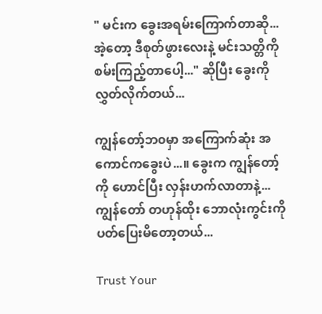" မင်းက ခွေးအရမ်းကြောက်တာဆို...အဲ့တော့ ဒီစုတ်ဖွားလေးနဲ့ မင်းသတ္တိကို စမ်းကြည့်တာပေါ့..." ဆိုပြီး ခွေးကို လွှတ်လိုက်တယ်...

ကျွန်တော့်ဘ၀မှာ အကြောက်ဆုံး အကောင်ကခွေးပဲ...။ ခွေးက ကျွန်တော့်ကို ဟောင်ပြီး လှန်းဟက်လာတာနဲ့...ကျွန်တော် တဟုန်ထိုး ဘောလုံးကွင်းကို ပတ်ပြေးမိတော့တယ်...

Trust Your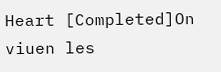Heart [Completed]On viuen les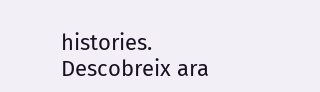histories. Descobreix ara